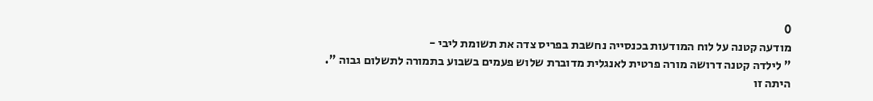0
מודעה קטנה על לוח המודעות בכנסייה נחשבת בפריס צדה את תשומת ליבי -
" לילדה קטנה דרושה מורה פרטית לאנגלית מדוברת שלוש פעמים בשבוע בתמורה לתשלום גבוה ".
היתה זו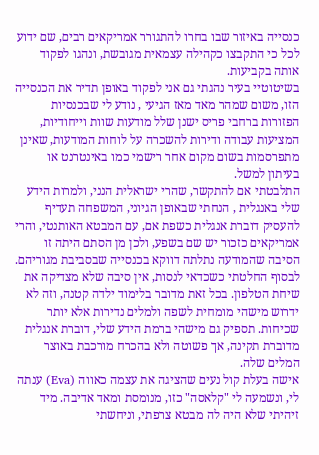כנסייה באיזור שבו בחרו להתגורר אמריקאים רבים, שם ידוע לכל כי התקבצו כקהילה עצמאית מגובשת, ונהגו לפקוד אותה בקביעות.
בשיטוטיי בעיר נהגתי גם אני לפקוד באופן תדיר את הכנסייה הזו, משום שמהר מאד מאז הגיעי , נודע לי שבכנסיות הפזורות ברחבי פריס ישנן שלל מודעות שוות וייחודיות, המציעות עבודה ודירות להשכרה על לוחות המודעות, שאינן מתפרסמות בשום מקום אחר רישמי כמו באינטרנט או בעיתון למשל.
התלבטתי אם להתקשר, שהרי ישראלית הנני, ולמרות הידע שלי באנגלית , הנחתי שבאופן הגיוני, המשפחה תעדיף להעסיק דוברת אנגלית כשפת אם, עם המבטא האותנטי, והרי אמריקאים כזכור יש שם בשפע, ולכן מן הסתם היתה זו הסיבה שהמודעה נתלתה דווקא בכנסייה שבסביבת מגוריהם.
לבסוף החלטתי כשכדאי לנסות, אין סיבה שלא מצדיקה את שיחת הטלפון. בכל זאת מדובר בלימוד ילדה קטנה, וזה לא ידרוש מישהי מומחית לשפה ולמלים נדירות אלא יותר שכיחות. תספיק גם מישהי ברמת הידע שלי, דוברת אנגלית מדוברת תקינה, אך פשוטה ולא בהכרח מורכבת באוצר המלים שלה.
אישה בעלת קול נעים שהציגה את עצמה כאווה (Eva) ענתה לי, ונשמעה לי "קלאסה" כזו, מנומסת ומאד אדיבה. מיד זיהיתי שלא היה לה מבטא צרפתי, וניחשתי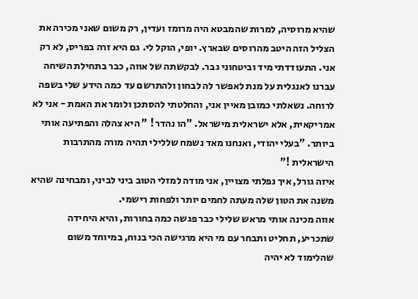שהיא מרוסיה, למרות שהמבטא היה מרומז ועדין, רק משום שאני מכירה את הצליל הזה היטב מהרוסים שבארץ. יופי, הוקל לי. גם היא זרה בפריס, לא רק אני. התעודדתי מיד וביטחוני גבר. לבקשתה של אווה, כבר בתחילת השיחה עברנו לאנגלית על מנת לאפשר לה לבחון ולהתרשם עד כמה הידע שלי בשפה לרוחה. נשאלתי כמובן מאיין אני, והחלטתי להסתכן ולומר את האמת - אני לא אמריקאית, אלא ישראלית מישראל. "הו נהדר ! " היא צהלה והפתיעה אותי ביותר. "בעלי יהודי, ואנחנו מאד נשמח שללילי תהיה מורה מהתרבות הישראלית !"
איזה גורל, איך נפלתי מצויין, אני מודה למזלי הטוב ביני לביני, ומבחינה שהיא משנה את הטון שלה מעתה לחמים יותר ולפחות רישמי.
אווה מכינה אותי מראש שלילי כבר פגשה כמה בחורות, והיא היחידה שתכריע, תחליט ותבחר עם מי היא מרגישה הכי בנוח, במיוחד משום שהלימוד לא יהיה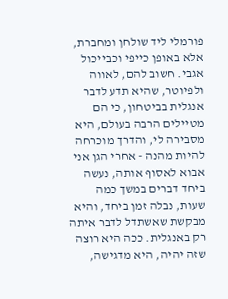פורמלי ליד שולחן ומחברת, אלא באופן כייפי וכבייכול אגבי. חשוב להם, לאווה ולפיוטר, שהיא תדע לדבר אנגלית בביטחון, כי הם מטיילים הרבה בעולם, היא מסבירה לי, והדרך מוכרחה להיות מהנה - אחרי הגן אני אבוא לאסוף אותה, נעשה ביחד דברים במשך כמה שעות, נבלה זמן ביחד, והיא מבקשת שאשתדל לדבר איתה רק באנגלית. ככה היא רוצה שזה יהיה, היא מדגישה,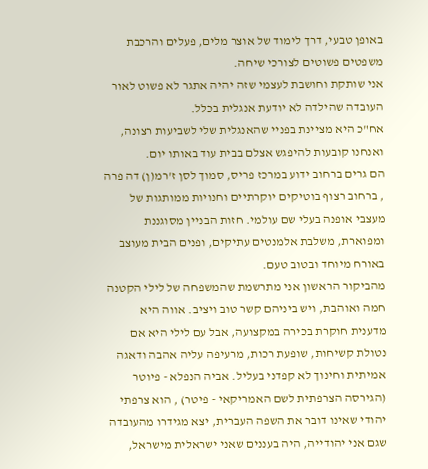באופן טבעי, דרך לימוד של אוצר מלים, פעלים והרכבת משפטים פשוטים לצורכי שיחה.
אני שותקת וחושבת לעצמי שזה יהיה אתגר לא פשוט לאור העובדה שהילדה לא יודעת אנגלית בכלל.
אח"כ היא מציינת בפניי שהאנגלית שלי לשביעות רצונה, ואנחנו קובעות להיפגש אצלם בבית עוד באותו יום.
הם גרים ברחוב ידוע במרכז פריס, סמוך לסן ז'רמ(ן) דה פרה , ברחוב רצוף בוטיקים יוקרתיים וחנויות ממותגות של מעצבי אופנה בעלי שם עולמי. חזות הבניין מסוגננת ומפוארת, משלבת אלמנטים עתיקים, ופנים הבית מעוצב באורח מיוחד ובטוב טעם.
מהביקור הראשון אני מתרשמת שהמשפחה של לילי הקטנה חמה ואוהבת, ויש ביניהם קשר טוב ויציב. אווה היא מדענית חוקרת בכירה במקצועה, אבל עם לילי היא אם נטולת קשיחות, שופעת רכות, מרעיפה עליה אהבה ודאגה אמיתית וחינוך לא קפדני בעליל. אביה הנפלא - פיוטר (הגירסה הצרפתית לשם האמריקאי - פיטר) , הוא צרפתי יהודי שאינו דובר את השפה העברית, יצא מגידרו מהעובדה שגם אני יהודייה, היה בעננים שאני ישראלית מישראל,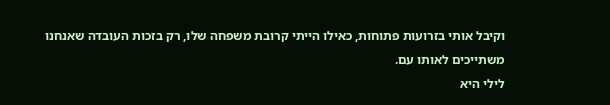וקיבל אותי בזרועות פתוחות, כאילו הייתי קרובת משפחה שלו, רק בזכות העובדה שאנחנו משתייכים לאותו עם.
לילי היא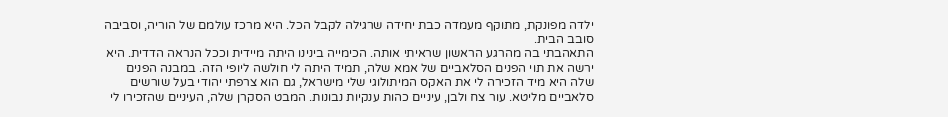ילדה מפונקת, מתוקף מעמדה כבת יחידה שרגילה לקבל הכל. היא מרכז עולמם של הוריה, וסביבה סובב הבית.
התאהבתי בה מהרגע הראשון שראיתי אותה. הכימייה בינינו היתה מיידית וככל הנראה הדדית. היא ירשה את תוי הפנים הסלאביים של אמא שלה, תמיד היתה לי חולשה ליופי הזה. במבנה הפנים שלה היא מיד הזכירה לי את האקס המיתולוגי שלי מישראל, גם הוא צרפתי יהודי בעל שורשים סלאביים מליטא. עור צח ולבן, עיניים כהות ענקיות נבונות. המבט הסקרן שלה, העיניים שהזכירו לי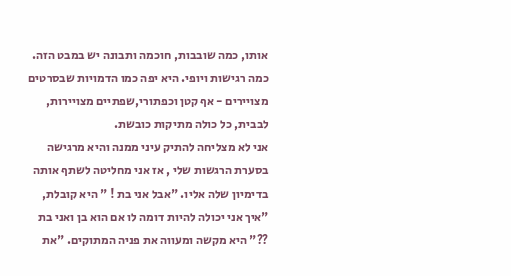אותו, כמה שובבות, חוכמה ותבונה יש במבט הזה. כמה רגישות ויופי. היא יפה כמו הדמויות שבסרטים מצויירים - אף קטן וכפתורי,שפתיים מצויירות, לבבית, כל כולה מתיקות כובשת.
אני לא מצליחה להתיק עיני ממנה והיא מרגישה בסערת הרגשות שלי , אז אני מחליטה לשתף אותה בדימיון שלה אליו. "אבל אני בת ! " היא קובלת, "איך אני יכולה להיות דומה לו אם הוא בן ואני בת ??" היא מקשה ומעווה את פניה המתוקים. "את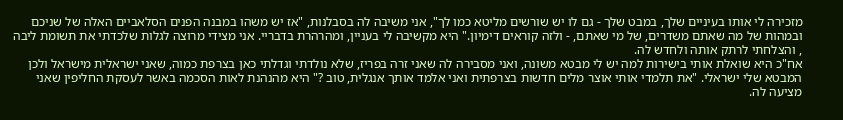מזכירה לי אותו בעיניים שלך, במבט שלך - גם לו יש שורשים מליטא כמו לך", אני משיבה לה בסבלנות, "אז יש משהו במבנה הפנים הסלאביים האלה של שניכם ובמהות של מה שאתם משדרים, של מי שאתם, - ולזה קוראים דימיון." היא מקשיבה לי בעניין, ומהרהרת בדבריי. אני מצידי מרוצה לגלות שלכדתי את תשומת ליבה , והצלחתי לרתק אותה ולחדש לה.
אח"כ היא שואלת אותי בישירות למה יש לי מבטא משונה, ואני מסבירה לה שאני זרה בפריז, שלא נולדתי וגדלתי כאן בצרפת כמוה, שאני ישראלית מישראל ולכן המבטא שלי ישראלי. "את תלמדי אותי אוצר מלים חדשות בצרפתית ואני אלמד אותך אנגלית, טוב ?" היא מהנהנת לאות הסכמה באשר לעסקת החליפין שאני מציעה לה.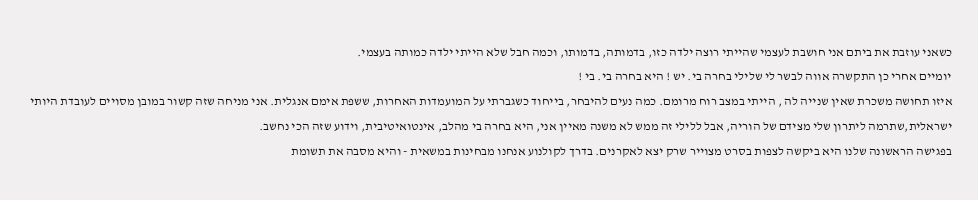כשאני עוזבת את ביתם אני חושבת לעצמי שהייתי רוצה ילדה כזו, בדמותה, בדמותו, וכמה חבל שלא הייתי ילדה כמותה בעצמי.
יומיים אחרי כן התקשרה אווה לבשר לי שלילי בחרה בי. יש ! היא בחרה בי. בי !
איזו תחושה משכרת שאין שנייה לה , הייתי במצב רוח מרומם. כמה נעים להיבחר, בייחוד כשגברתי על המועמדות האחרות, ששפת אימם אנגלית. אני מניחה שזה קשור במובן מסויים לעובדת היותי ישראלית,שתרמה ליתרון שלי מצידם של הוריה, אבל ללילי זה ממש לא משנה מאיין אני, היא בחרה בי מהלב, אינטואיטיבית, וידוע שזה הכי נחשב.
בפגישה הראשונה שלנו היא ביקשה לצפות בסרט מצוייר שרק יצא לאקרנים. בדרך לקולנוע אנחנו מבחינות במשאית - והיא מסבה את תשומת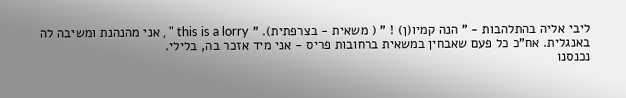ליבי אליה בהתלהבות - " הנה קמיו(ן) ! " ( משאית - בצרפתית). " this is a lorry " , אני מהנהנת ומשיבה לה באנגלית. אח"כ כל פעם שאבחין במשאית ברחובות פריס - אני מיד אזכר בה, בלילי.
נכנסנו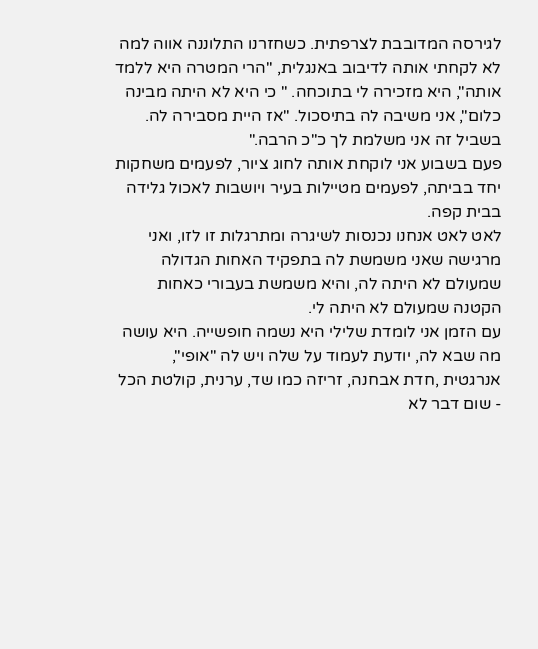לגירסה המדובבת לצרפתית. כשחזרנו התלוננה אווה למה לא לקחתי אותה לדיבוב באנגלית, "הרי המטרה היא ללמד אותה", היא מזכירה לי בתוכחה. " כי היא לא היתה מבינה כלום", אני משיבה לה בתיסכול. "אז היית מסבירה לה. בשביל זה אני משלמת לך כ"כ הרבה."
פעם בשבוע אני לוקחת אותה לחוג ציור, לפעמים משחקות יחד בביתה, לפעמים מטיילות בעיר ויושבות לאכול גלידה בבית קפה.
לאט לאט אנחנו נכנסות לשיגרה ומתרגלות זו לזו, ואני מרגישה שאני משמשת לה בתפקיד האחות הגדולה שמעולם לא היתה לה, והיא משמשת בעבורי כאחות הקטנה שמעולם לא היתה לי.
עם הזמן אני לומדת שלילי היא נשמה חופשייה. היא עושה מה שבא לה, יודעת לעמוד על שלה ויש לה "אופי", אנרגטית ,חדת אבחנה, זריזה כמו שד, ערנית, קולטת הכל - שום דבר לא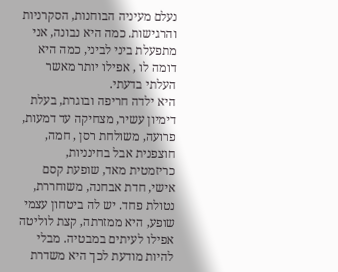נעלם מעיניה הבוחנות, הסקרניות והרגישות. כמה היא נבונה, אני מתפעלת ביני לביני, כמה היא דומה לו , אפילו יותר מאשר העלתי בדעתי.
היא ילדה חריפה ובוגרת, בעלת דימיון עשיר, מצחיקה עד דמעות, פרועה, משולחת רסן , חמה, חוצפנית אבל בחינניות, כריזמטית מאד, שופעת קסם אישי, חדת אבחנה, משוחררת, נטולת פחד. יש לה ביטחון עצמי שופע, היא ממזרתה, קצת לוליטה אפילו לעיתים במבטיה. מבלי להיות מודעת לכך היא משדרת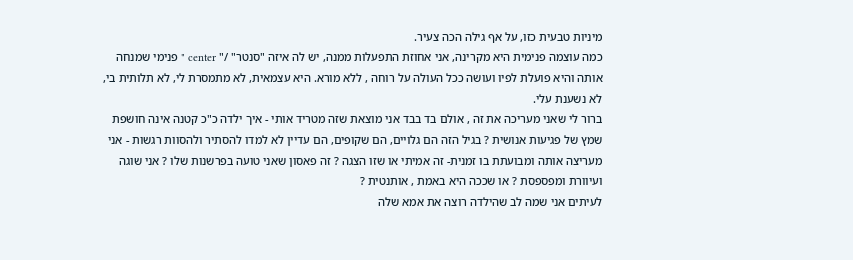מיניות טבעית כזו, על אף גילה הכה צעיר.
כמה עוצמה פנימית היא מקרינה, אני אחוזת התפעלות ממנה, יש לה איזה "סנטר" /" center " פנימי שמנחה אותה והיא פועלת לפיו ועושה ככל העולה על רוחה , ללא מורא. היא עצמאית, לא מתמסרת לי, לא תלותית בי, לא נשענת עלי.
ברור לי שאני מעריכה את זה , אולם בד בבד אני מוצאת שזה מטריד אותי - איך ילדה כ"כ קטנה אינה חושפת שמץ של פגיעות אנושית ? בגיל הזה הם גלויים, הם שקופים, הם עדיין לא למדו להסתיר ולהסוות רגשות - אני מעריצה אותה ומבועתת בו זמנית- זה אמיתי או שזו הצגה ? זה פאסון שאני טועה בפרשנות שלו ? אני שוגה ועיוורת ומפספסת ? או שככה היא באמת , אותנטית ?
לעיתים אני שמה לב שהילדה רוצה את אמא שלה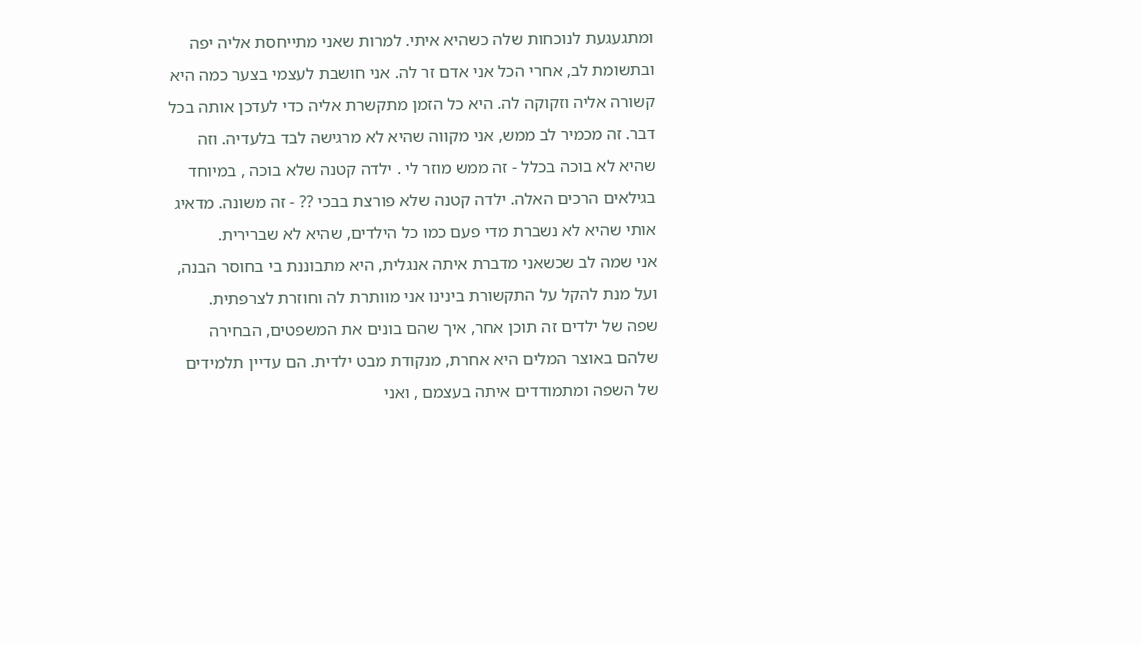ומתגעגעת לנוכחות שלה כשהיא איתי. למרות שאני מתייחסת אליה יפה ובתשומת לב, אחרי הכל אני אדם זר לה. אני חושבת לעצמי בצער כמה היא קשורה אליה וזקוקה לה. היא כל הזמן מתקשרת אליה כדי לעדכן אותה בכל דבר. זה מכמיר לב ממש, אני מקווה שהיא לא מרגישה לבד בלעדיה. וזה שהיא לא בוכה בכלל - זה ממש מוזר לי . ילדה קטנה שלא בוכה , במיוחד בגילאים הרכים האלה. ילדה קטנה שלא פורצת בבכי ?? - זה משונה. מדאיג אותי שהיא לא נשברת מדי פעם כמו כל הילדים, שהיא לא שברירית.
אני שמה לב שכשאני מדברת איתה אנגלית, היא מתבוננת בי בחוסר הבנה, ועל מנת להקל על התקשורת בינינו אני מוותרת לה וחוזרת לצרפתית.
שפה של ילדים זה תוכן אחר, איך שהם בונים את המשפטים, הבחירה שלהם באוצר המלים היא אחרת, מנקודת מבט ילדית. הם עדיין תלמידים של השפה ומתמודדים איתה בעצמם , ואני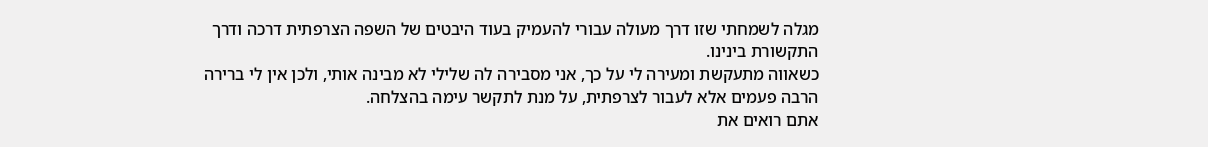מגלה לשמחתי שזו דרך מעולה עבורי להעמיק בעוד היבטים של השפה הצרפתית דרכה ודרך התקשורת בינינו.
כשאווה מתעקשת ומעירה לי על כך, אני מסבירה לה שלילי לא מבינה אותי, ולכן אין לי ברירה הרבה פעמים אלא לעבור לצרפתית, על מנת לתקשר עימה בהצלחה.
אתם רואים את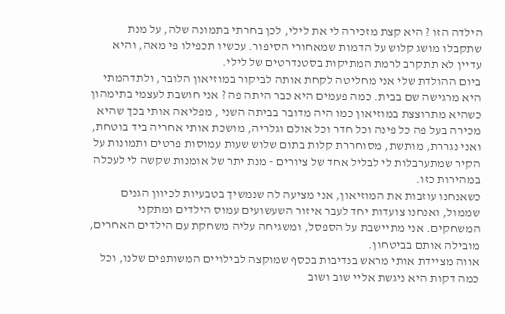הילדה הזו ? היא קצת מזכירה לי את לילי, לכן בחרתי בתמונה שלה, על מנת שתקבלו מושג קלוש על הדמות שמאחורי הסיפור. עכשיו תכפילו פי מאה, והיא עדיין לא תתקרב לרמת המתיקות בסטנדרטים של לילי.
ביום ההולדת שלי אני מחליטה לקחת אותה לביקור במוזיאון הלובר, ולתדהמתי היא מרגישה שם בבית. כמה פעמים היא כבר היתה פה ? אני חושבת לעצמי בתימהון כשהיא מתרוצצת במוזיאון כמו היה מדובר בביתה השני , מפליאה אותי בכך שהיא מכירה בעל פה כל פינה וכל חדר וכל אולם וגלריה, מושכת אותי אחריה ביד בוטחת, ואני נגררת, מותשת, מסוחררת קלות בתום שלוש שעות עמוסות פרטים ותמונות על הקיר שמתערבלות לי לבליל אחד של ציורים - מנת יתר של אומנות שקשה לי לעכלה במהירות כזו.
כשאנחנו עוזבות את המוזיאון, אני מציעה לה שנמשיך בטבעיות לכיוון הגנים שממול, ואנחנו צועדות יחד לעבר איזור השעשועים עמוס הילדים ומתקני המשחקים. אני מתיישבת על הספסל, ומשגיחה עליה משחקת עם הילדים האחרים, מובילה אותם בביטחון.
אווה מציידת אותי מראש בנדיבות בכסף שמוקצה לבילויים המשותפים שלנו, וכל כמה דקות היא ניגשת אליי שוב ושוב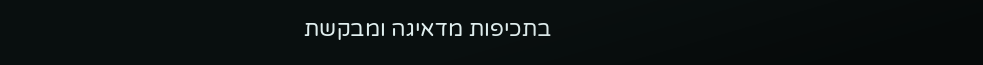בתכיפות מדאיגה ומבקשת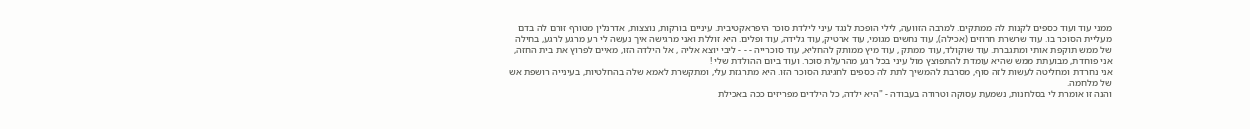ממני עוד ועוד כספים לקנות לה ממתקים. למרבה הזוועה, לילי הופכת לנגד עיני לילדת סוכר היפראקטיבית. עיניים בורקות, נוצצות, אדרנלין מטורף זורם לה בדם מעליית הסוכר בו. עוד שרשרת חרוזים (אכילה), עוד נחשים מגומי, עוד ארטיק, עוד גלידה, עוד ופלים. היא זוללת ואני מרגישה איך נעשה לי רע מרגע לרגע, בחילה של ממש תוקפת אותי ומתגברת. עוד שוקולד, עוד ממתק , עוד מיץ ממותק להחליא, עוד סוכרייה - - - ליבי יוצא אליה , אל הילדה הזו, מאיים לפרוץ את בית החזה, אני פוחדת, מבועתת ממש שהיא עומדת להתפוצץ מול עיני בכל רגע מהרעלת סוכר. ועוד ביום ההולדת שלי !
אני נחרדת ומחליטה לעשות לזה סוף, מסרבת להמשיך לתת לה כספים לחגיגת הסוכר הזו. היא מתרגזת עלי, ומתקשרת לאמא שלה בהחלטיות, בעינייה רושפת אש של מלחמה.
והנה זו אומרת לי בסלחנות, נשמעת עסוקה וטרודה בעבודה - "היא ילדה, כל הילדים מפריזים ככה באכילת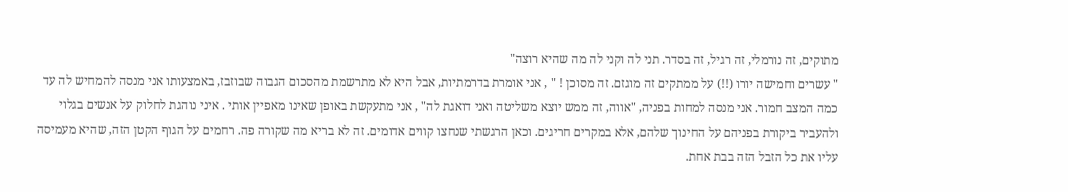מתוקים, זה נורמלי, זה רגיל, זה בסדר. תני לה וקני לה מה שהיא רוצה"
" עשרים וחמישה יורו (!!) על ממתקים זה מוגזם. זה מסוכן ! " , אני אומרת בדרמתיות, אבל היא לא מתרשמת מהסכום הגבוה שבוזבז, באמצעותו אני מנסה להמחיש לה עד כמה המצב חמור. אני מנסה למחות בפניה, "אווה, זה ממש יוצא משליטה ואני דואגת לה" , אני מתעקשת באופן שאינו מאפיין אותי . איני נוהגת לחלוק על אנשים בגלוי ולהעביר ביקורת בפניהם על החינוך שלהם, אלא במקרים חריגים. וכאן הרגשתי שנחצו קווים אדומים. זה לא בריא מה שקורה פה. רחמים על הגוף הקטן הזה, שהיא מעמיסה עליו את כל הזבל הזה בבת אחת.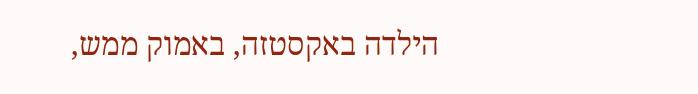הילדה באקסטזה, באמוק ממש,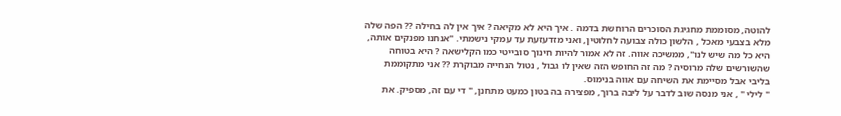להוטה, מסוממת מחגיגת הסוכרים הרוחשת בדמה . איך היא לא מקיאה ? איך אין לה בחילה ?? הפה שלה מלא בצבעי מאכל , הלשון כולה צבועה לחלוטין, ואני מזדעזעת עד עמקי נישמתי. "אנחנו מפנקים אותה, היא כל מה שיש לנו", ממשיכה אווה. זה לא אמור להיות חינוך סובייטי כמו הקלישאה ? היא בטוחה שהשורשים שלה מרוסיה ? מה זה החופש הזה שאין לו גבול , נטול הנחייה מבוקרת ?? אני מתקוממת בליבי אבל מסיימת את השיחה עם אווה בנימוס.
" לילי " , אני מנסה שוב לדבר על ליבה ברוך, מפצירה בה בטון כמעט מתחנן, " די עם זה, מספיק. את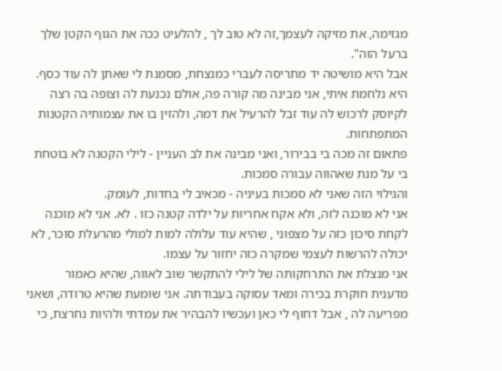מגזימה, את מזיקה לעצמך,זה לא טוב לך , להלעיט ככה את הגוף הקטן שלך ברעל הזה".
אבל היא מושיטה יד מתריסה לעברי כמנצחת, מסמנת לי שאתן לה עוד כסף.
היא נלחמת איתי, אני מבינה מה קורה פה, אולם נכנעת לה וצופה בה רצה לקיוסק לרכוש לה עוד זבל להרעיל את דמה, ולהזין בו את עצמותיה הקטנות המתפתחות.
פתאום זה מכה בי בבירור, ואני מבינה את לב העניין - לילי הקטנה לא בוטחת בי על מנת שאהווה עבורה סמכות.
והגילוי הזה שאני לא סמכות בעיניה - מכאיב לי בחדות, לעומק.
אני לא מוכנה לזה, ולא אקח אחריות על ילדה קטנה כזו . לא. אני לא מוכנה לקחת סיכון כזה על מצפוני , שהיא עוד עלולה למות למולי מהרעלת סוכר, לא יכולה להרשות לעצמי שמקרה כזה יחזור על עצמו.
אני מנצלת את התרחקותה של לילי להתקשר שוב לאווה, שהיא כאמור מדענית חוקרת בכירה ומאד עסוקה בעבודתה. אני שומעת שהיא טרודה, ושאני מפריעה לה , אבל דחוף לי כאן ועכשיו להבהיר את עמדתי ולהיות נחרצת, כי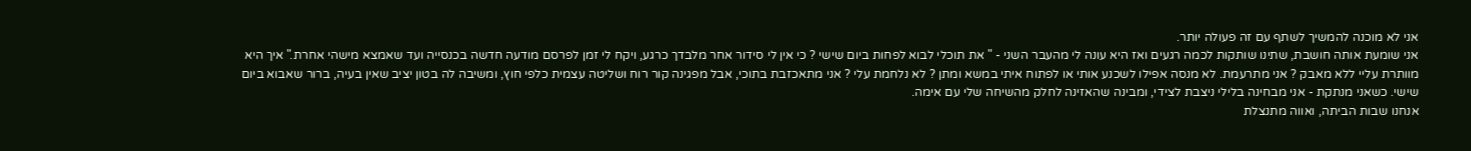אני לא מוכנה להמשיך לשתף עם זה פעולה יותר.
אני שומעת אותה חושבת, שתינו שותקות לכמה רגעים ואז היא עונה לי מהעבר השני - " את תוכלי לבוא לפחות ביום שישי ? כי אין לי סידור אחר מלבדך כרגע, ויקח לי זמן לפרסם מודעה חדשה בכנסייה ועד שאמצא מישהי אחרת." איך היא מוותרת עליי ללא מאבק ? אני מתרעמת. לא מנסה אפילו לשכנע אותי או לפתוח איתי במשא ומתן ? לא נלחמת עלי ? אני מתאכזבת בתוכי, אבל מפגינה קור רוח ושליטה עצמית כלפי חוץ, ומשיבה לה בטון יציב שאין בעיה, ברור שאבוא ביום שישי. כשאני מנתקת - אני מבחינה בלילי ניצבת לצידי, ומבינה שהאזינה לחלק מהשיחה שלי עם אימה.
אנחנו שבות הביתה, ואווה מתנצלת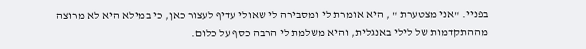בפניי. "אני מצטערת " , היא אומרת לי ומסבירה לי שאולי עדיף לעצור כאן, כי במילא היא לא מרוצה מההתקדמות של לילי באנגלית, והיא משלמת לי הרבה כסף על כלום.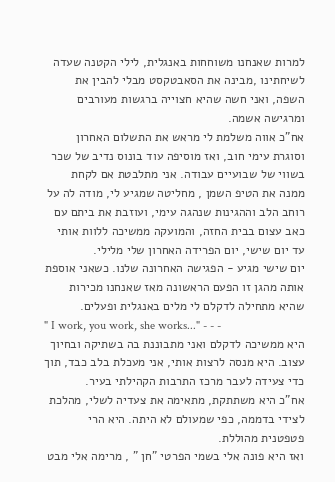למרות שאנחנו משוחחות באנגלית, לילי הקטנה שעדה לשיחתינו ,מבינה את הסאבטקסט מבלי להבין את השפה, ואני חשה שהיא חצוייה ברגשות מעורבים ומרגישה אשמה.
אח"כ אווה משלמת לי מראש את התשלום האחרון וסוגרת עימי חוב, ואז מוסיפה עוד בונוס נדיב של שכר בשווי של שבועיים עבודה. אני מתלבטת אם לקחת ממנה את הטיפ השמן , מחליטה שמגיע לי, מודה לה על רוחב הלב וההגינות שנהגה עימי, ועוזבת את ביתם עם כאב עצום בבית החזה, והמועקה ממשיכה ללוות אותי עד יום שישי, יום הפרידה האחרון שלי מלילי.
יום שישי מגיע - הפגישה האחרונה שלנו. כשאני אוספת אותה מהגן זו הפעם הראשונה מאז שאנחנו מכירות שהיא מתחילה לדקלם לי מלים באנגלית ופעלים.
" I work, you work, she works..." - - -
היא ממשיכה לדקלם ואני מתבוננת בה בשתיקה ובחיוך עצוב. היא מנסה לרצות אותי, אני מעכלת בלב כבד, תוך כדי צעידה לעבר מרכז התרבות הקהילתי בעיר.
אח"כ היא משתתקת, מתאימה את צעדיה לשלי, מהלכת לצידי בדממה, כפי שמעולם לא היתה. היא הרי פטפטנית מהוללת.
ואז היא פונה אלי בשמי הפרטי "חן " , מרימה אלי מבט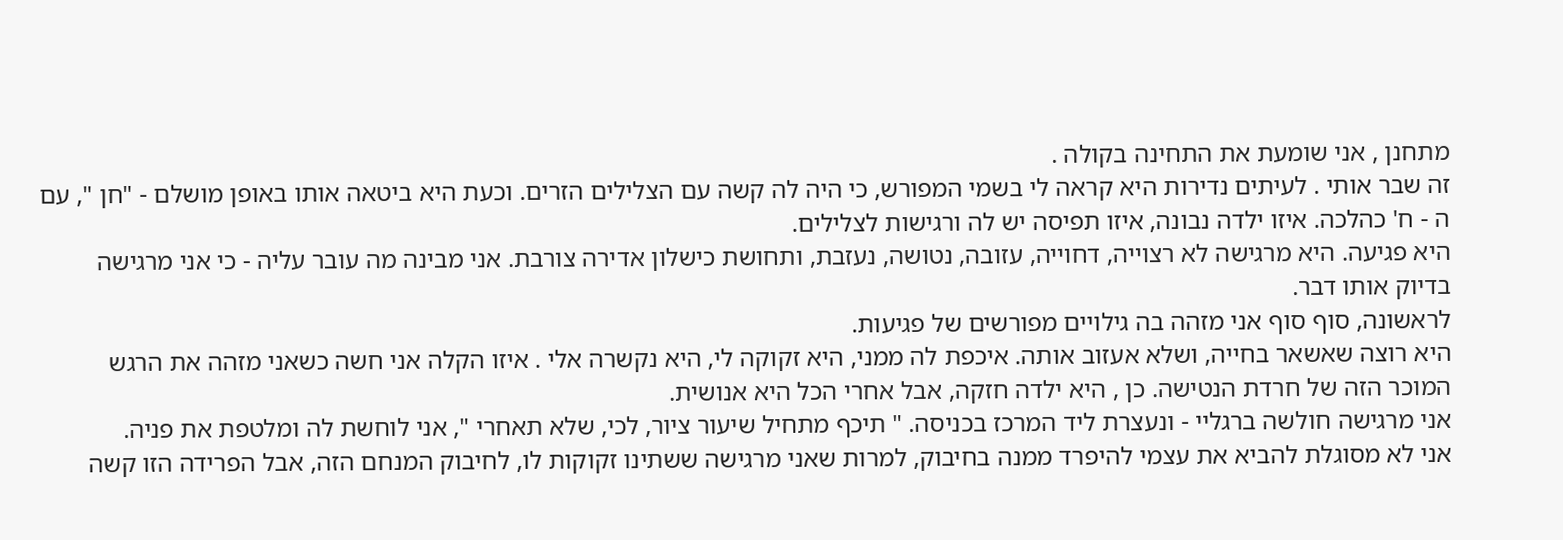מתחנן , אני שומעת את התחינה בקולה .
זה שבר אותי . לעיתים נדירות היא קראה לי בשמי המפורש, כי היה לה קשה עם הצלילים הזרים. וכעת היא ביטאה אותו באופן מושלם - "חן ", עם ה - ח' כהלכה. איזו ילדה נבונה, איזו תפיסה יש לה ורגישות לצלילים.
היא פגיעה. היא מרגישה לא רצוייה, דחוייה, עזובה, נטושה, נעזבת, ותחושת כישלון אדירה צורבת. אני מבינה מה עובר עליה - כי אני מרגישה בדיוק אותו דבר.
לראשונה, סוף סוף אני מזהה בה גילויים מפורשים של פגיעות.
היא רוצה שאשאר בחייה, ושלא אעזוב אותה. איכפת לה ממני, היא זקוקה לי, היא נקשרה אלי . איזו הקלה אני חשה כשאני מזהה את הרגש המוכר הזה של חרדת הנטישה. כן , היא ילדה חזקה, אבל אחרי הכל היא אנושית.
אני מרגישה חולשה ברגליי - ונעצרת ליד המרכז בכניסה. " תיכף מתחיל שיעור ציור, לכי, שלא תאחרי ", אני לוחשת לה ומלטפת את פניה.
אני לא מסוגלת להביא את עצמי להיפרד ממנה בחיבוק, למרות שאני מרגישה ששתינו זקוקות לו, לחיבוק המנחם הזה, אבל הפרידה הזו קשה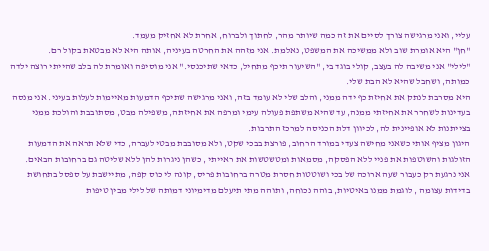עליי, ואני מרגישה צורך לסיים את זה כמה שיותר מהר, לחתוך ולברוח, אחרת לא אחזיק מעמד.
"חן" היא אומרת שוב ולא ממשיכה את המשפט, נאלמת. אני מזהה את החרטה בעיניה, אותה היא לא מבטאת בקול רם.
"לילי" אני משיבה לה בעצב, קולי בוגד בי, "השיעור תיכף מתחיל, כדאי שתיכנסי." אני מוסיפה ואומרת לה בלב שהייתי רוצה ילדה כמותה, ושחבל שהיא לא הבת שלי.
היא מסרבת לנתק את אחיזת כף ידה ממני, והלב שלי לא עומד בזה, ואני מרגישה שתיכף הדמעות מאיימות לעלות בעיני. אני מנסה בעדינות לשחרר את אחיזתי ממנה, עד שהיא משתפת פעולה עימי ומרפה את אחיזתה, משפילה מבט, מסתובבת והולכת ממני בצייתנות לא אופיינית לה, לכיוון דלת הכניסה למרכז התרבות.
היגון מציף אותי כשאני מחישה צעדי במורד הרחוב, פורצת בבכי שקט, ולא מסובבת מבטי לעברה, כדי שלא תראה את הדמעות הזולגות והשוטפות את פניי ללא הפסקה, מסמאות ומטשטשות את ראייתי , כשהן ניגרות להן ללא שליטה גם ברחובות הבאים.
אני נרגעת רק כעבור שעה ארוכה של בכי ושוטטות חסרת מטרה ברחובות פריס, קונה לי כוס קפה, מתיישבת על ספסל בתחושת בדידות עצומה , לוגמת ממנו באיטיות, בוהה נכוחה, ותוהה מתי תיעלם מדימיוני דמותה של לילי מבין טיפות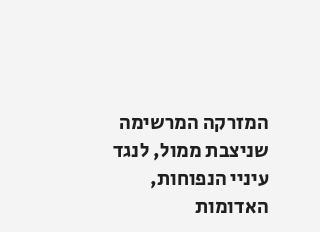המזרקה המרשימה שניצבת ממול, לנגד עיניי הנפוחות, האדומות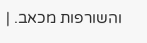והשורפות מכאב. |